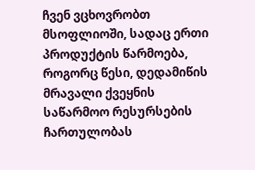ჩვენ ვცხოვრობთ მსოფლიოში, სადაც ერთი პროდუქტის წარმოება, როგორც წესი, დედამიწის მრავალი ქვეყნის საწარმოო რესურსების ჩართულობას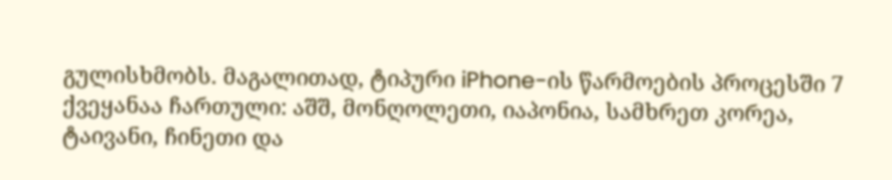გულისხმობს. მაგალითად, ტიპური iPhone-ის წარმოების პროცესში 7 ქვეყანაა ჩართული: აშშ, მონღოლეთი, იაპონია, სამხრეთ კორეა, ტაივანი, ჩინეთი და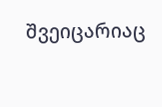შვეიცარიაც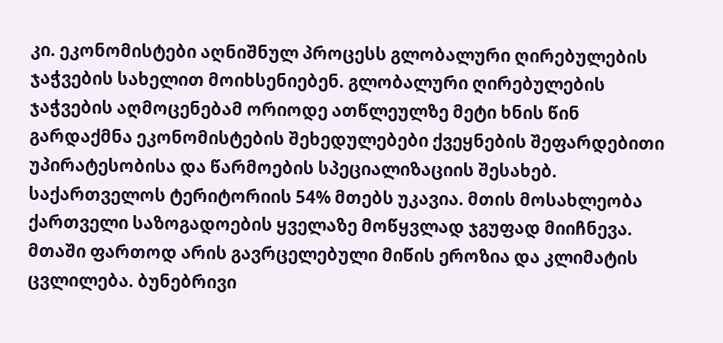კი. ეკონომისტები აღნიშნულ პროცესს გლობალური ღირებულების ჯაჭვების სახელით მოიხსენიებენ. გლობალური ღირებულების ჯაჭვების აღმოცენებამ ორიოდე ათწლეულზე მეტი ხნის წინ გარდაქმნა ეკონომისტების შეხედულებები ქვეყნების შეფარდებითი უპირატესობისა და წარმოების სპეციალიზაციის შესახებ.
საქართველოს ტერიტორიის 54% მთებს უკავია. მთის მოსახლეობა ქართველი საზოგადოების ყველაზე მოწყვლად ჯგუფად მიიჩნევა. მთაში ფართოდ არის გავრცელებული მიწის ეროზია და კლიმატის ცვლილება. ბუნებრივი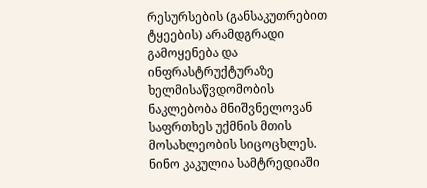რესურსების (განსაკუთრებით ტყეების) არამდგრადი გამოყენება და ინფრასტრუქტურაზე ხელმისაწვდომობის ნაკლებობა მნიშვნელოვან საფრთხეს უქმნის მთის მოსახლეობის სიცოცხლეს.
ნინო კაკულია სამტრედიაში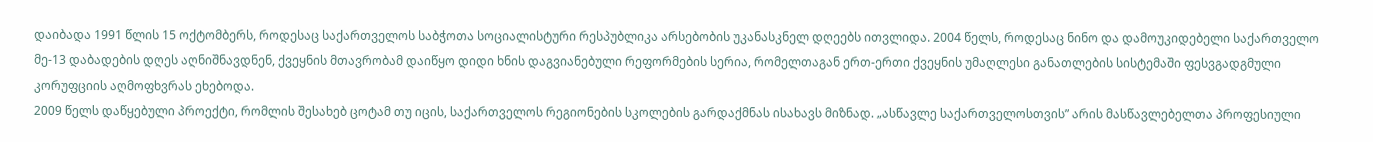დაიბადა 1991 წლის 15 ოქტომბერს, როდესაც საქართველოს საბჭოთა სოციალისტური რესპუბლიკა არსებობის უკანასკნელ დღეებს ითვლიდა. 2004 წელს, როდესაც ნინო და დამოუკიდებელი საქართველო მე-13 დაბადების დღეს აღნიშნავდნენ, ქვეყნის მთავრობამ დაიწყო დიდი ხნის დაგვიანებული რეფორმების სერია, რომელთაგან ერთ-ერთი ქვეყნის უმაღლესი განათლების სისტემაში ფესვგადგმული კორუფციის აღმოფხვრას ეხებოდა.
2009 წელს დაწყებული პროექტი, რომლის შესახებ ცოტამ თუ იცის, საქართველოს რეგიონების სკოლების გარდაქმნას ისახავს მიზნად. „ასწავლე საქართველოსთვის” არის მასწავლებელთა პროფესიული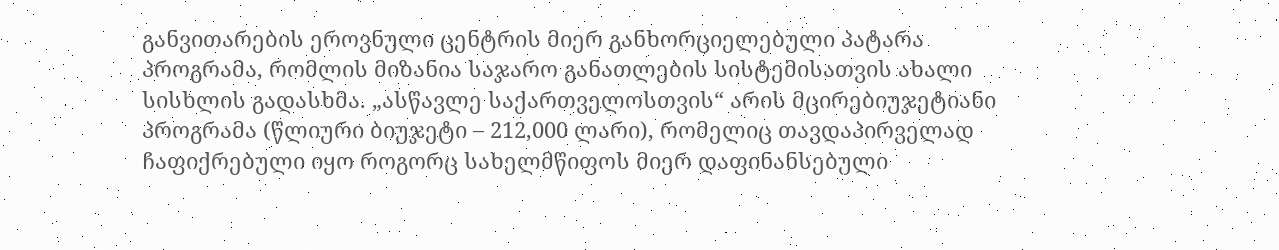განვითარების ეროვნული ცენტრის მიერ განხორციელებული პატარა პროგრამა, რომლის მიზანია საჯარო განათლების სისტემისათვის ახალი სისხლის გადასხმა. „ასწავლე საქართველოსთვის“ არის მცირებიუჯეტიანი პროგრამა (წლიური ბიუჯეტი – 212,000 ლარი), რომელიც თავდაპირველად ჩაფიქრებული იყო როგორც სახელმწიფოს მიერ დაფინანსებული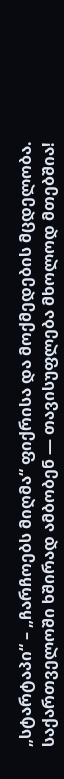„სტარტაპი“ – „ჩარჩოებს მიღმა“ ფიქრისა და მოქმედების მცდელობა.
საქართველოში ხშირად ამბობენ — თავისუფლება მხოლოდ მთებშია!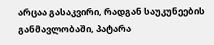არცაა გასაკვირი, რადგან საუკუნეების განმავლობაში, პატარა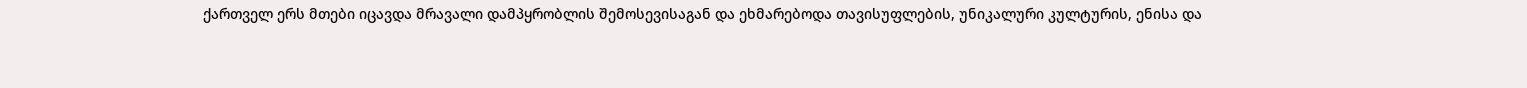ქართველ ერს მთები იცავდა მრავალი დამპყრობლის შემოსევისაგან და ეხმარებოდა თავისუფლების, უნიკალური კულტურის, ენისა და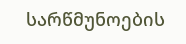სარწმუნოების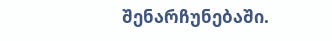შენარჩუნებაში.